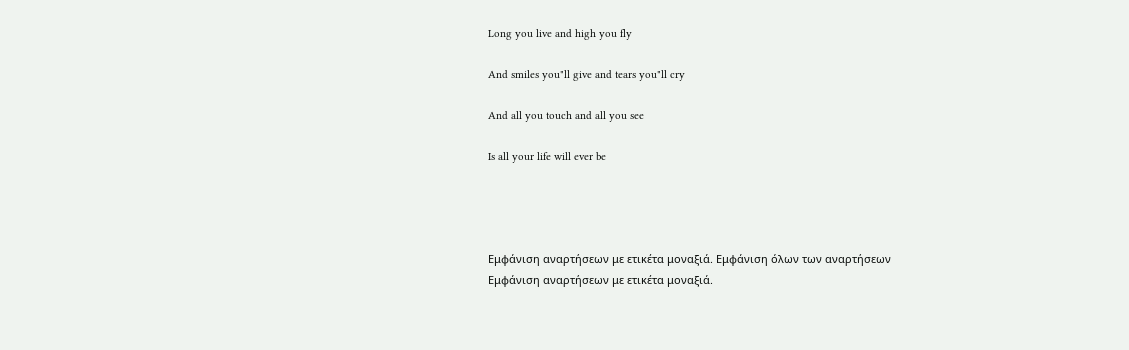Long you live and high you fly

And smiles you"ll give and tears you"ll cry

And all you touch and all you see

Is all your life will ever be




Εμφάνιση αναρτήσεων με ετικέτα μοναξιά. Εμφάνιση όλων των αναρτήσεων
Εμφάνιση αναρτήσεων με ετικέτα μοναξιά.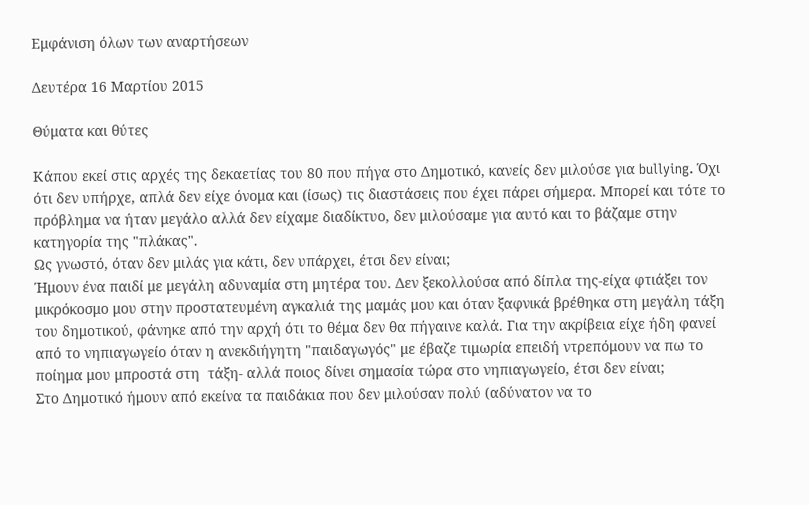Εμφάνιση όλων των αναρτήσεων

Δευτέρα 16 Μαρτίου 2015

Θύματα και θύτες

Κάπου εκεί στις αρχές της δεκαετίας του 80 που πήγα στο Δημοτικό, κανείς δεν μιλούσε για bullying. Όχι ότι δεν υπήρχε, απλά δεν είχε όνομα και (ίσως) τις διαστάσεις που έχει πάρει σήμερα. Μπορεί και τότε το πρόβλημα να ήταν μεγάλο αλλά δεν είχαμε διαδίκτυο, δεν μιλούσαμε για αυτό και το βάζαμε στην κατηγορία της "πλάκας".
Ως γνωστό, όταν δεν μιλάς για κάτι, δεν υπάρχει, έτσι δεν είναι;
Ήμουν ένα παιδί με μεγάλη αδυναμία στη μητέρα του. Δεν ξεκολλούσα από δίπλα της-είχα φτιάξει τον μικρόκοσμο μου στην προστατευμένη αγκαλιά της μαμάς μου και όταν ξαφνικά βρέθηκα στη μεγάλη τάξη του δημοτικού, φάνηκε από την αρχή ότι το θέμα δεν θα πήγαινε καλά. Για την ακρίβεια είχε ήδη φανεί από το νηπιαγωγείο όταν η ανεκδιήγητη "παιδαγωγός" με έβαζε τιμωρία επειδή ντρεπόμουν να πω το ποίημα μου μπροστά στη  τάξη- αλλά ποιος δίνει σημασία τώρα στο νηπιαγωγείο, έτσι δεν είναι;
Στο Δημοτικό ήμουν από εκείνα τα παιδάκια που δεν μιλούσαν πολύ (αδύνατον να το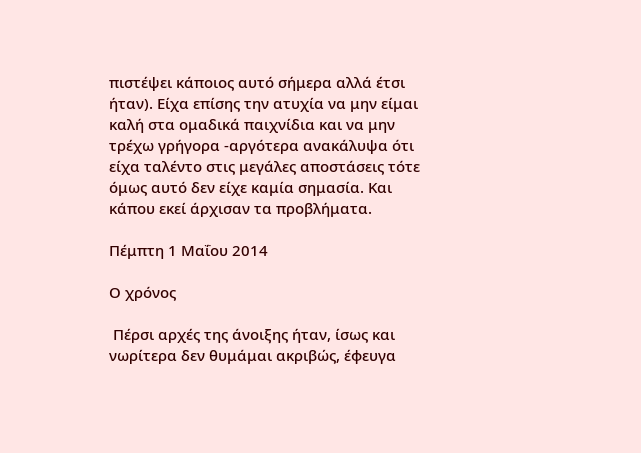πιστέψει κάποιος αυτό σήμερα αλλά έτσι ήταν). Είχα επίσης την ατυχία να μην είμαι καλή στα ομαδικά παιχνίδια και να μην τρέχω γρήγορα -αργότερα ανακάλυψα ότι είχα ταλέντο στις μεγάλες αποστάσεις τότε όμως αυτό δεν είχε καμία σημασία. Και κάπου εκεί άρχισαν τα προβλήματα.

Πέμπτη 1 Μαΐου 2014

Ο χρόνος

 Πέρσι αρχές της άνοιξης ήταν, ίσως και νωρίτερα δεν θυμάμαι ακριβώς, έφευγα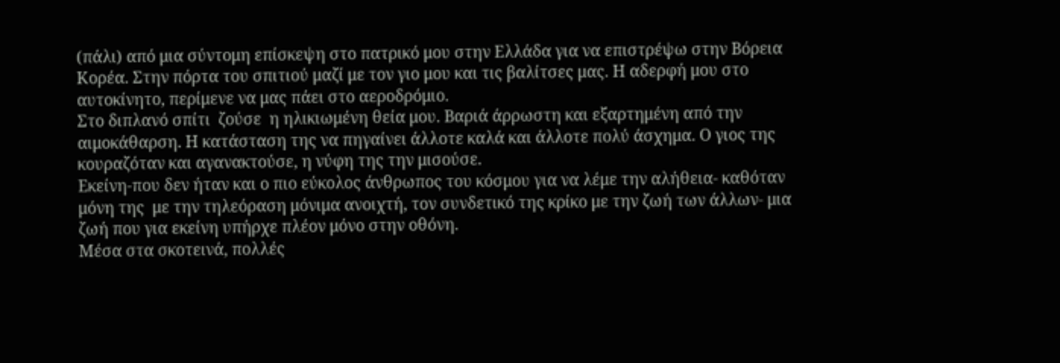(πάλι) από μια σύντομη επίσκεψη στο πατρικό μου στην Ελλάδα για να επιστρέψω στην Βόρεια Κορέα. Στην πόρτα του σπιτιού μαζί με τον γιο μου και τις βαλίτσες μας. Η αδερφή μου στο αυτοκίνητο, περίμενε να μας πάει στο αεροδρόμιο.
Στο διπλανό σπίτι  ζούσε  η ηλικιωμένη θεία μου. Βαριά άρρωστη και εξαρτημένη από την αιμοκάθαρση. Η κατάσταση της να πηγαίνει άλλοτε καλά και άλλοτε πολύ άσχημα. Ο γιος της κουραζόταν και αγανακτούσε, η νύφη της την μισούσε.
Εκείνη-που δεν ήταν και ο πιο εύκολος άνθρωπος του κόσμου για να λέμε την αλήθεια- καθόταν μόνη της  με την τηλεόραση μόνιμα ανοιχτή, τον συνδετικό της κρίκο με την ζωή των άλλων- μια ζωή που για εκείνη υπήρχε πλέον μόνο στην οθόνη.
Μέσα στα σκοτεινά, πολλές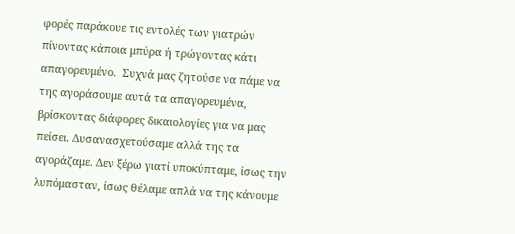φορές παράκουε τις εντολές των γιατρών πίνοντας κάποια μπύρα ή τρώγοντας κάτι απαγορευμένο.  Συχνά μας ζητούσε να πάμε να της αγοράσουμε αυτά τα απαγορευμένα, βρίσκοντας διάφορες δικαιολογίες για να μας πείσει. Δυσανασχετούσαμε αλλά της τα αγοράζαμε. Δεν ξέρω γιατί υποκύπταμε, ίσως την λυπόμασταν, ίσως θέλαμε απλά να της κάνουμε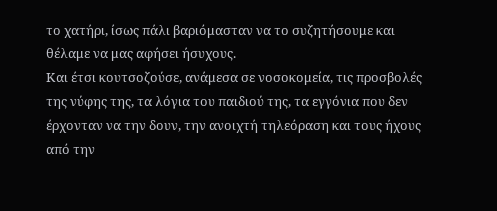το χατήρι, ίσως πάλι βαριόμασταν να το συζητήσουμε και θέλαμε να μας αφήσει ήσυχους.
Και έτσι κουτσοζούσε, ανάμεσα σε νοσοκομεία, τις προσβολές της νύφης της, τα λόγια του παιδιού της, τα εγγόνια που δεν έρχονταν να την δουν, την ανοιχτή τηλεόραση και τους ήχους από την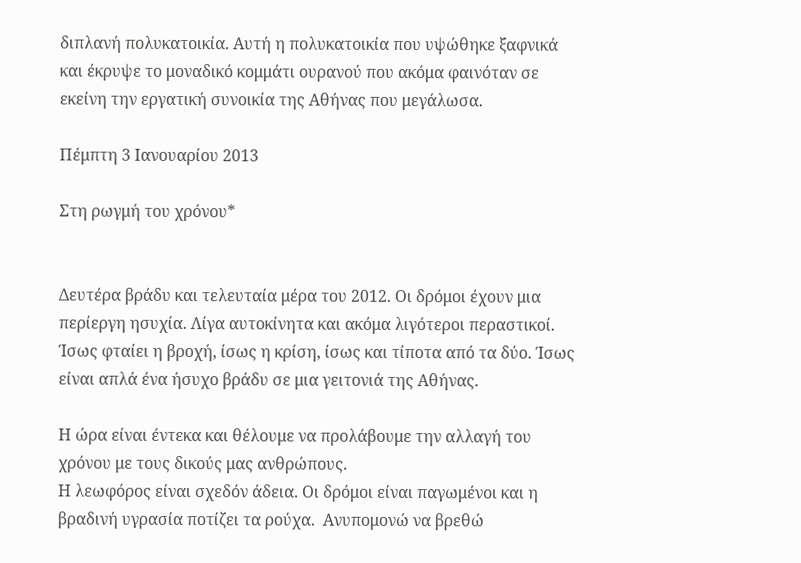διπλανή πολυκατοικία. Αυτή η πολυκατοικία που υψώθηκε ξαφνικά και έκρυψε το μοναδικό κομμάτι ουρανού που ακόμα φαινόταν σε εκείνη την εργατική συνοικία της Αθήνας που μεγάλωσα.

Πέμπτη 3 Ιανουαρίου 2013

Στη ρωγμή του χρόνου*


Δευτέρα βράδυ και τελευταία μέρα του 2012. Οι δρόμοι έχουν μια περίεργη ησυχία. Λίγα αυτοκίνητα και ακόμα λιγότεροι περαστικοί.  Ίσως φταίει η βροχή, ίσως η κρίση, ίσως και τίποτα από τα δύο. Ίσως είναι απλά ένα ήσυχο βράδυ σε μια γειτονιά της Αθήνας.

Η ώρα είναι έντεκα και θέλουμε να προλάβουμε την αλλαγή του χρόνου με τους δικούς μας ανθρώπους.
Η λεωφόρος είναι σχεδόν άδεια. Οι δρόμοι είναι παγωμένοι και η βραδινή υγρασία ποτίζει τα ρούχα.  Ανυπομονώ να βρεθώ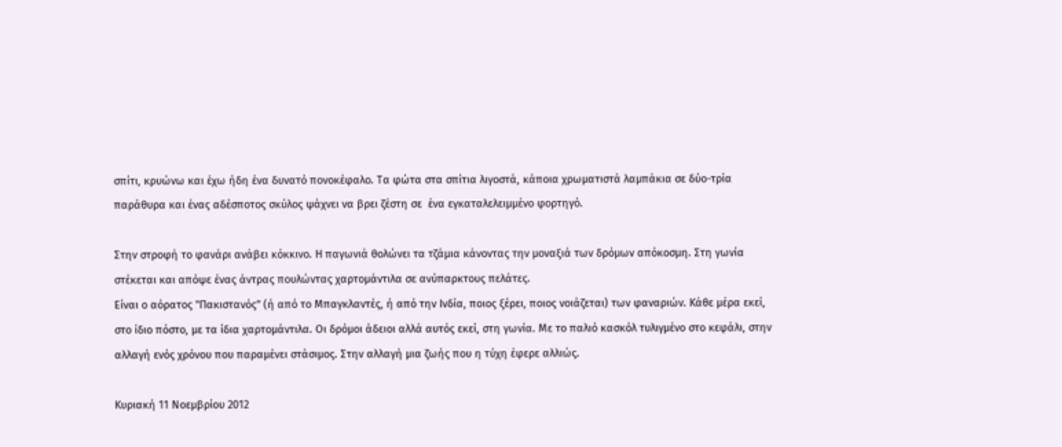σπίτι, κρυώνω και έχω ήδη ένα δυνατό πονοκέφαλο. Τα φώτα στα σπίτια λιγοστά, κάποια χρωματιστά λαμπάκια σε δύο-τρία  παράθυρα και ένας αδέσποτος σκύλος ψάχνει να βρει ζέστη σε  ένα εγκαταλελειμμένο φορτηγό.

Στην στροφή το φανάρι ανάβει κόκκινο. Η παγωνιά θολώνει τα τζάμια κάνοντας την μοναξιά των δρόμων απόκοσμη. Στη γωνία στέκεται και απόψε ένας άντρας πουλώντας χαρτομάντιλα σε ανύπαρκτους πελάτες.
Είναι ο αόρατος "Πακιστανός" (ή από το Μπαγκλαντές, ή από την Ινδία, ποιος ξέρει, ποιος νοιάζεται) των φαναριών. Κάθε μέρα εκεί, στο ίδιο πόστο, με τα ίδια χαρτομάντιλα. Οι δρόμοι άδειοι αλλά αυτός εκεί, στη γωνία. Με το παλιό κασκόλ τυλιγμένο στο κεφάλι, στην αλλαγή ενός χρόνου που παραμένει στάσιμος. Στην αλλαγή μια ζωής που η τύχη έφερε αλλιώς.

Κυριακή 11 Νοεμβρίου 2012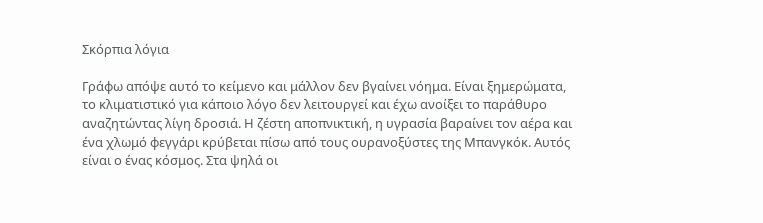Σκόρπια λόγια

Γράφω απόψε αυτό το κείμενο και μάλλον δεν βγαίνει νόημα. Είναι ξημερώματα, το κλιματιστικό για κάποιο λόγο δεν λειτουργεί και έχω ανοίξει το παράθυρο αναζητώντας λίγη δροσιά. Η ζέστη αποπνικτική, η υγρασία βαραίνει τον αέρα και ένα χλωμό φεγγάρι κρύβεται πίσω από τους ουρανοξύστες της Μπανγκόκ. Αυτός είναι ο ένας κόσμος. Στα ψηλά οι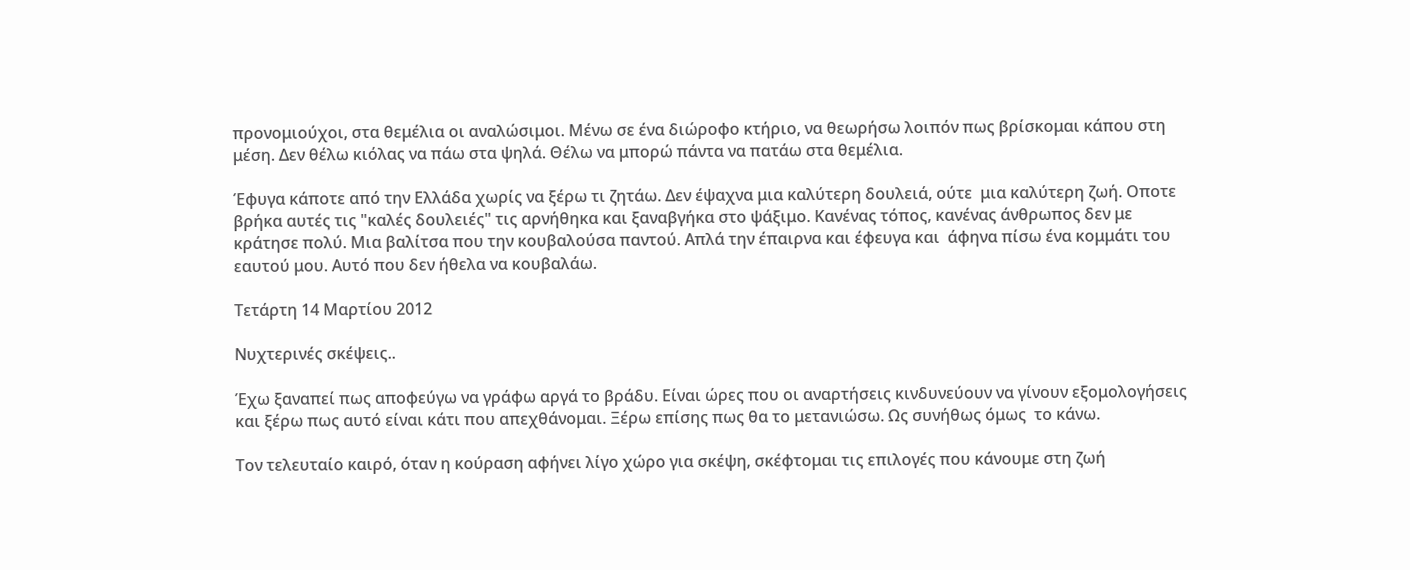προνομιούχοι, στα θεμέλια οι αναλώσιμοι. Μένω σε ένα διώροφο κτήριο, να θεωρήσω λοιπόν πως βρίσκομαι κάπου στη μέση. Δεν θέλω κιόλας να πάω στα ψηλά. Θέλω να μπορώ πάντα να πατάω στα θεμέλια.

Έφυγα κάποτε από την Ελλάδα χωρίς να ξέρω τι ζητάω. Δεν έψαχνα μια καλύτερη δουλειά, ούτε  μια καλύτερη ζωή. Οποτε βρήκα αυτές τις "καλές δουλειές" τις αρνήθηκα και ξαναβγήκα στο ψάξιμο. Κανένας τόπος, κανένας άνθρωπος δεν με κράτησε πολύ. Μια βαλίτσα που την κουβαλούσα παντού. Απλά την έπαιρνα και έφευγα και  άφηνα πίσω ένα κομμάτι του εαυτού μου. Αυτό που δεν ήθελα να κουβαλάω.

Τετάρτη 14 Μαρτίου 2012

Νυχτερινές σκέψεις..

Έχω ξαναπεί πως αποφεύγω να γράφω αργά το βράδυ. Είναι ώρες που οι αναρτήσεις κινδυνεύουν να γίνουν εξομολογήσεις και ξέρω πως αυτό είναι κάτι που απεχθάνομαι. Ξέρω επίσης πως θα το μετανιώσω. Ως συνήθως όμως  το κάνω.

Τον τελευταίο καιρό, όταν η κούραση αφήνει λίγο χώρο για σκέψη, σκέφτομαι τις επιλογές που κάνουμε στη ζωή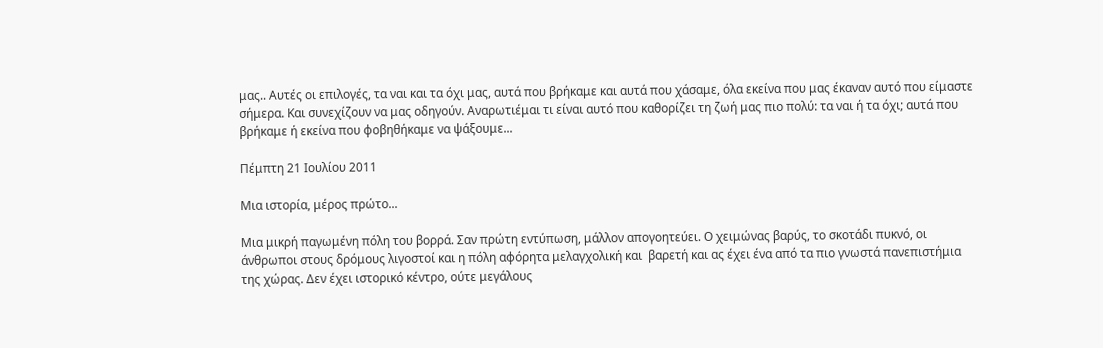μας.. Αυτές οι επιλογές, τα ναι και τα όχι μας, αυτά που βρήκαμε και αυτά που χάσαμε, όλα εκείνα που μας έκαναν αυτό που είμαστε σήμερα. Και συνεχίζουν να μας οδηγούν. Αναρωτιέμαι τι είναι αυτό που καθορίζει τη ζωή μας πιο πολύ: τα ναι ή τα όχι; αυτά που βρήκαμε ή εκείνα που φοβηθήκαμε να ψάξουμε...

Πέμπτη 21 Ιουλίου 2011

Μια ιστορία, μέρος πρώτο...

Μια μικρή παγωμένη πόλη του βορρά. Σαν πρώτη εντύπωση, μάλλον απογοητεύει. Ο χειμώνας βαρύς, το σκοτάδι πυκνό, οι άνθρωποι στους δρόμους λιγοστοί και η πόλη αφόρητα μελαγχολική και  βαρετή και ας έχει ένα από τα πιο γνωστά πανεπιστήμια της χώρας. Δεν έχει ιστορικό κέντρο, ούτε μεγάλους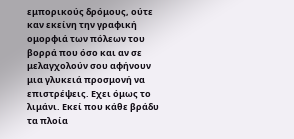εμπορικούς δρόμους, ούτε καν εκείνη την γραφική ομορφιά των πόλεων του βορρά που όσο και αν σε μελαγχολούν σου αφήνουν μια γλυκειά προσμονή να επιστρέψεις. Εχει όμως το λιμάνι. Εκεί που κάθε βράδυ τα πλοία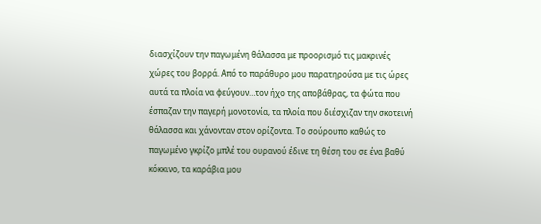διασχίζουν την παγωμένη θάλασσα με προορισμό τις μακρινές χώρες του βορρά. Από το παράθυρο μου παρατηρούσα με τις ώρες αυτά τα πλοία να φεύγουν…τον ήχο της αποβάθρας, τα φώτα που έσπαζαν την παγερή μονοτονία, τα πλοία που διέσχιζαν την σκοτεινή θάλασσα και χάνονταν στον ορίζοντα. Το σούρουπο καθώς το παγωμένο γκρίζο μπλέ του ουρανού έδινε τη θέση του σε ένα βαθύ κόκκινο, τα καράβια μου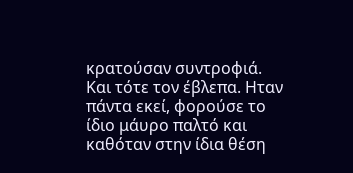κρατούσαν συντροφιά. Και τότε τον έβλεπα. Ηταν πάντα εκεί, φορούσε το ίδιο μάυρο παλτό και καθόταν στην ίδια θέση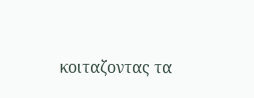κοιταζοντας τα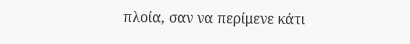πλοία, σαν να περίμενε κάτι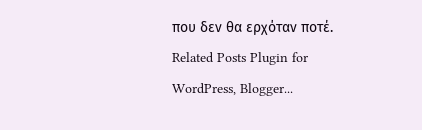που δεν θα ερχόταν ποτέ.
Related Posts Plugin for WordPress, Blogger...